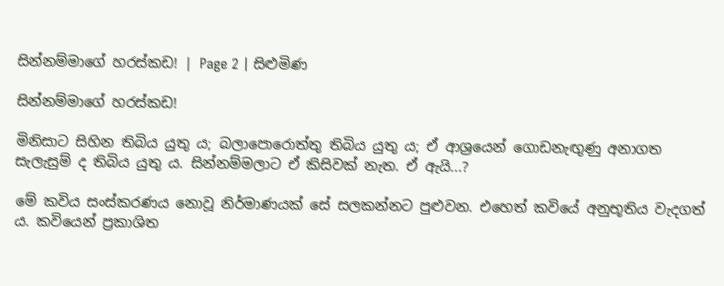සින්නම්මාගේ හරස්කඩ! | Page 2 | සිළුමිණ

සින්නම්මාගේ හරස්කඩ!

මිනිසාට සිහින තිබිය යුතු ය; බලාපොරොත්තු තිබිය යුතු ය; ඒ ආශ්‍රයෙන් ගොඩනැඟුණු අනාගත සැලැසුම් ද තිබිය යුතු ය. සින්නම්මලාට ඒ කිසිවක් නැත. ඒ ඇයි...?

මේ කවිය සංස්කරණය නොවූ නිර්මාණයක් සේ සලකන්නට පුළුවන. එහෙත් කවියේ අනුභූතිය වැදගත් ය. කවියෙන් ප්‍රකාශිත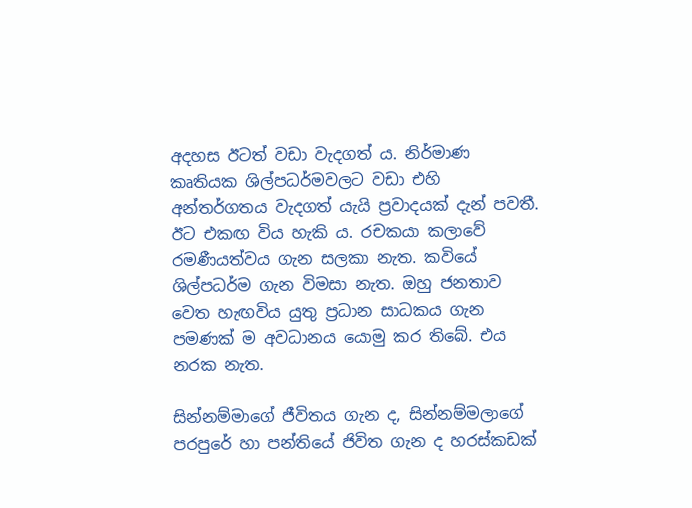අදහස ඊටත් වඩා වැදගත් ය. නිර්මාණ කෘතියක ශිල්පධර්මවලට වඩා එහි අන්තර්ගතය වැදගත් යැයි ප්‍රවාදයක් දැන් පවතී. ඊට එකඟ විය හැකි ය. රචකයා කලාවේ රමණීයත්වය ගැන සලකා නැත. කවියේ ශිල්පධර්ම ගැන විමසා නැත. ඔහු ජනතාව වෙත හැඟවිය යුතු ප්‍රධාන සාධකය ගැන පමණක් ම අවධානය යොමු කර තිබේ. එය නරක නැත.

සින්නම්මාගේ ජීවිතය ගැන ද, සින්නම්මලාගේ පරපුරේ හා පන්තියේ ජිවිත ගැන ද හරස්කඩක්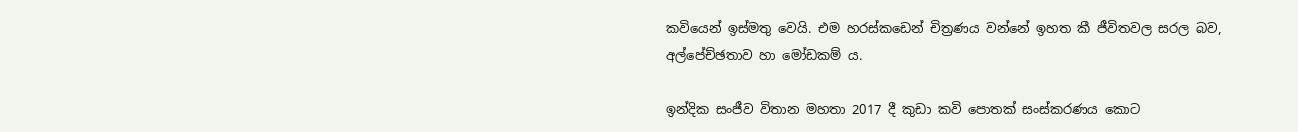කවියෙන් ඉස්මතු වෙයි. එම හරස්කඩෙන් චිත්‍රණය වන්නේ ඉහත කී ජීවිතවල සරල බව, අල්පේච්ඡතාව හා මෝඩකම් ය.

ඉන්දික සංජීව විතාන මහතා 2017 දී කුඩා කවි පොතක් සංස්කරණය කොට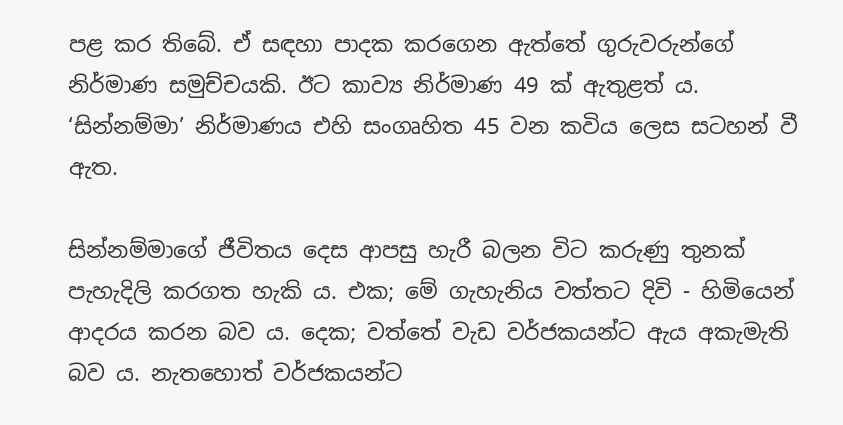පළ කර තිබේ. ඒ සඳහා පාදක කරගෙන ඇත්තේ ගුරුවරුන්ගේ නිර්මාණ සමුච්චයකි. ඊට කාව්‍ය නිර්මාණ 49 ක් ඇතුළත් ය. ‘සින්නම්මා’ නිර්මාණය එහි සංගෘහිත 45 වන කවිය ලෙස සටහන් වී ඇත.

සින්නම්මාගේ ජීවිතය දෙස ආපසු හැරී බලන විට කරුණු තුනක් පැහැදිලි කරගත හැකි ය. එක; මේ ගැහැනිය වත්තට දිවි - හිමියෙන් ආදරය කරන බව ය. දෙක; වත්තේ වැඩ වර්ජකයන්ට ඇය අකැමැති බව ය. නැතහොත් වර්ජකයන්ට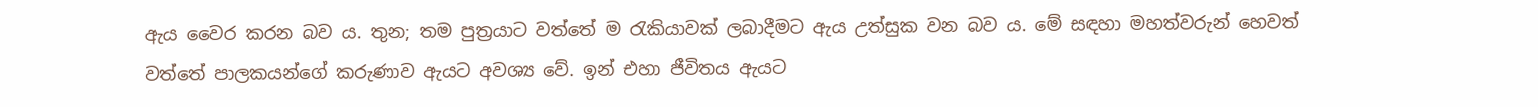ඇය වෛර කරන බව ය. තුන; තම පුත්‍රයාට වත්තේ ම රැකියාවක් ලබාදීමට ඇය උත්සුක වන බව ය. මේ සඳහා මහත්වරුන් හෙවත් වත්තේ පාලකයන්ගේ කරුණාව ඇයට අවශ්‍ය වේ. ඉන් එහා ජීවිතය ඇයට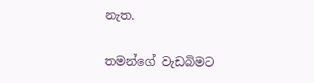නැත.

තමන්ගේ වැඩබිමට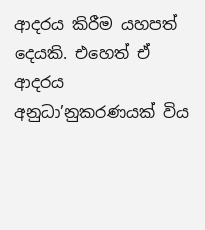ආදරය කිරීම යහපත් දෙයකි. එහෙත් ඒ ආදරය අනුධා’නුකරණයක් විය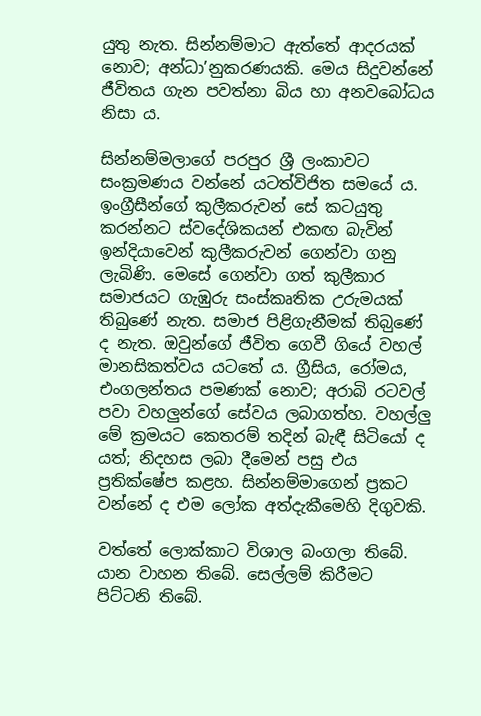යුතු නැත. සින්නම්මාට ඇත්තේ ආදරයක් නොව; අන්ධා’නුකරණයකි. මෙය සිදුවන්නේ ජීවිතය ගැන පවත්නා බිය හා අනවබෝධය නිසා ය.

සින්නම්මලාගේ පරපුර ශ්‍රී ලංකාවට සංක්‍රමණය වන්නේ යටත්විජිත සමයේ ය. ඉංග්‍රීසීන්ගේ කුලීකරුවන් සේ කටයුතු කරන්නට ස්වදේශිකයන් එකඟ බැවින් ඉන්දියාවෙන් කුලීකරුවන් ගෙන්වා ගනු ලැබිණි. මෙසේ ගෙන්වා ගත් කුලීකාර සමාජයට ගැඹුරු සංස්කෘතික උරුමයක් තිබුණේ නැත. සමාජ පිළිගැනීමක් තිබ‍ුණේ ද නැත. ඔවුන්ගේ ජීවිත ගෙවී ගියේ වහල් මානසිකත්වය යටතේ ය. ග්‍රීසිය, රෝමය, එංගලන්තය පමණක් නොව; අරාබි රටවල් පවා වහලුන්ගේ සේවය ලබාගත්හ. වහල්ලු මේ ක්‍රමයට කෙතරම් තදින් බැඳී සිටියෝ ද යත්; නිදහස ලබා දීමෙන් පසු එය ප්‍රතික්ෂේප කළහ. සින්නම්මාගෙන් ප්‍රකට වන්නේ ද එම ලෝක අත්දැකීමෙහි දිගුවකි.

වත්තේ ලොක්කාට විශාල බංගලා තිබේ. යාන වාහන තිබේ. සෙල්ලම් කිරීමට පිට්ටනි තිබේ.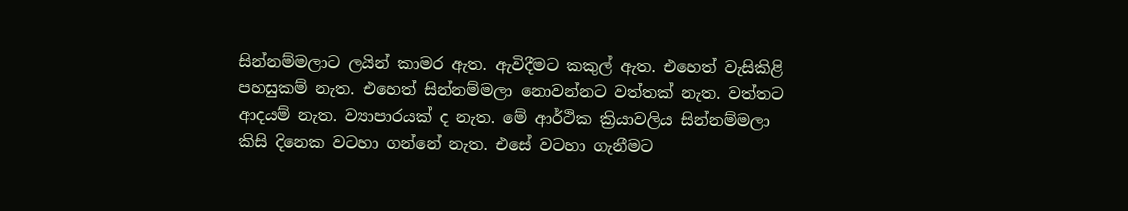සින්නම්මලාට ලයින් කාමර ඇත. ඇවිදීමට කකුල් ඇත. එහෙත් වැසිකිළි පහසුකම් නැත. එහෙත් සින්නම්මලා නොවන්නට වත්තක් නැත. වත්තට ආදයම් නැත. ව්‍යාපාරයක් ද නැත. මේ ආර්ථික ක්‍රියාවලිය සින්නම්මලා කිසි දිනෙක වටහා ගන්නේ නැත. එසේ වටහා ගැනීමට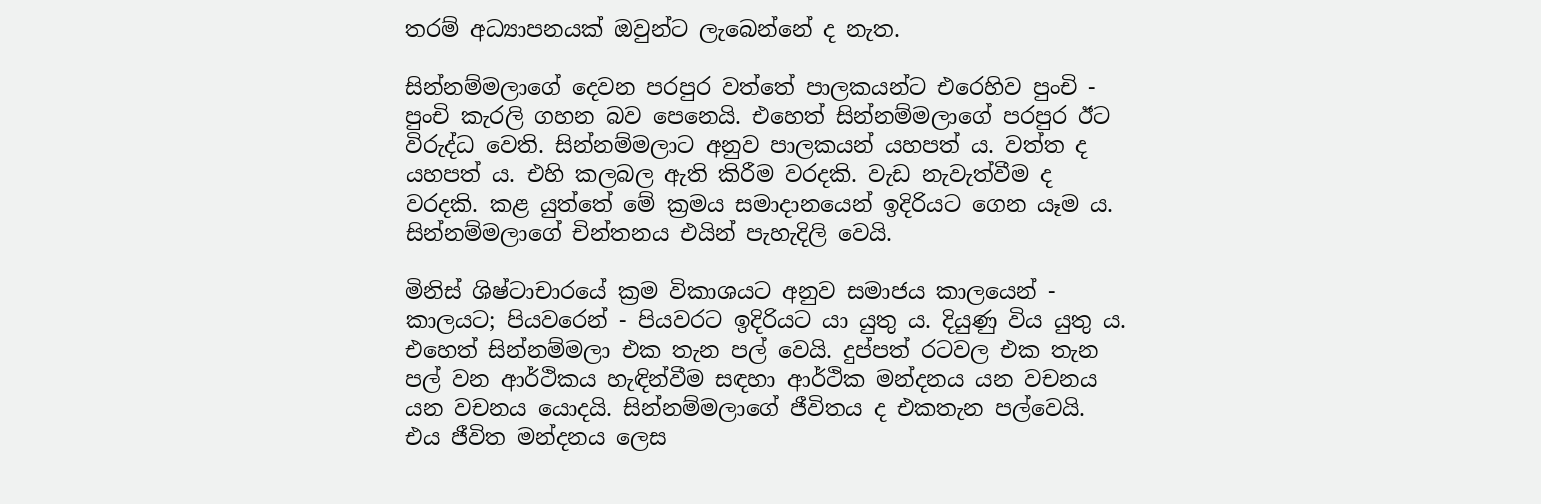තරම් අධ්‍යාපනයක් ඔවුන්ට ලැබෙන්නේ ද නැත.

සින්නම්මලාගේ දෙවන පරපුර වත්තේ පාලකයන්ට එරෙහිව පුංචි - පුංචි කැරලි ගහන බව පෙනෙයි. එහෙත් සින්නම්මලාගේ පරපුර ඊට විරුද්ධ වෙති. සින්නම්මලාට අනුව පාලකයන් යහපත් ය. වත්ත ද යහපත් ය. එහි කලබල ඇති කිරීම වරදකි. වැඩ නැවැත්වීම ද වරදකි. කළ යුත්තේ මේ ක්‍රමය සමාදානයෙන් ඉදිරියට ගෙන යෑම ය. සින්නම්මලාගේ චින්තනය එයින් පැහැදිලි වෙයි.

මිනිස් ශිෂ්ටාචාරයේ ක්‍රම විකාශයට අනුව සමාජය කාලයෙන් - කාලයට; පියවරෙන් - පියවරට ඉදිරියට යා යුතු ය. දියුණු විය යුතු ය. එහෙත් සින්නම්මලා එක තැන පල් වෙයි. දුප්පත් රටවල එක තැන පල් වන ආර්ථිකය හැඳින්වීම සඳහා ආර්ථික මන්දනය යන වචනය යන වචනය යොදයි. සින්නම්මලාගේ ජීවිතය ද එකතැන පල්වෙයි. එය ජීවිත මන්දනය ලෙස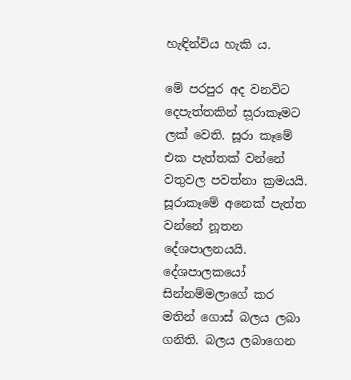හැඳින්විය හැකි ය.

මේ පරපුර අද වනවිට දෙපැත්තකින් ස‍ූරාකෑමට ලක් වෙති. සූරා කෑමේ එක පැත්තක් වන්නේ වතුවල පවත්නා ක්‍රමයයි. සූ‍රාකෑමේ අනෙක් පැත්ත වන්නේ නූතන දේශපාලනයයි. දේශපාලකයෝ සින්නම්මලාගේ කර මතින් ගොස් බලය ලබා ගනිති. බලය ලබාගෙන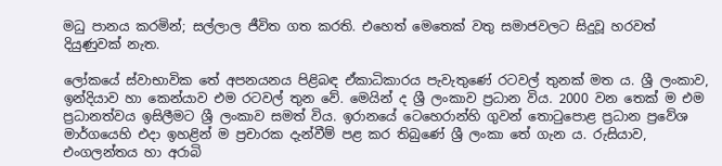මධු පානය කරමින්; සල්ලාල ජීවිත ගත කරති. එහෙත් මෙතෙක් වතු සමාජවලට සිදුවූ හරවත් දියුණුවක් නැත.

ලෝකයේ ස්වාභාවික තේ අපනයනය පිළිබඳ ඒකාධිකාරය පැවැතුණේ රටවල් තුනක් මත ය. ශ්‍රී ලංකාව, ඉන්දියාව හා කෙන්යාව එම රටවල් තුන වේ. මෙයින් ද ශ්‍රී ලංකාව ප්‍රධාන විය. 2000 වන තෙක් ම එම ප්‍රධානත්වය ඉසිලීමට ශ්‍රී ලංකාව සමත් විය. ඉරානයේ ටෙහෙරාන්හි ගුවන් තොටුපොළ ප්‍රධාන ප්‍රවේශ මාර්ගයෙහි එදා ඉහළින් ම ප්‍රචාරක දැන්වීම් පළ කර තිබුණේ ශ්‍රී ලංකා තේ ගැන ය. රුසියාව, එංගලන්තය හා අරාබි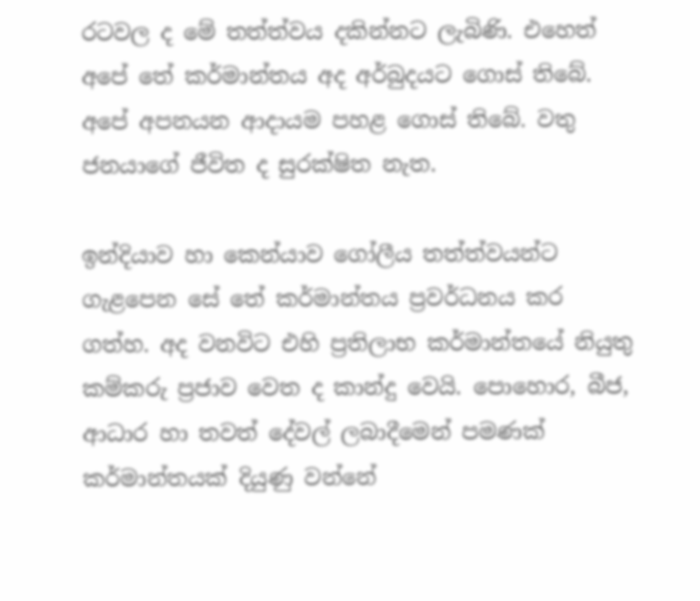රටවල ද මේ තත්ත්වය දකින්නට ලැබිණි. එහෙත් අපේ තේ කර්මාන්තය අද අර්බුදයට ගොස් තිබේ. අපේ අපනයන ආදායම පහළ ගොස් තිබේ. වතු ජනයාගේ ජීවිත ද සුරක්ෂිත නැත.

ඉන්දියාව හා කෙන්යාව ගෝලීය තත්ත්වයන්ට ගැළපෙන සේ තේ කර්මාන්තය ප්‍රවර්ධනය කර ගත්හ. අද වනවිට එහි ප්‍රතිලාභ කර්මාන්තයේ නියුතු කම්කරු ප්‍රජාව වෙත ද කාන්දු වෙයි. පොහොර, බීජ, ආධාර හා තවත් දේවල් ලබාදීමෙන් පමණක් කර්මාන්තයක් දියුණු වන්නේ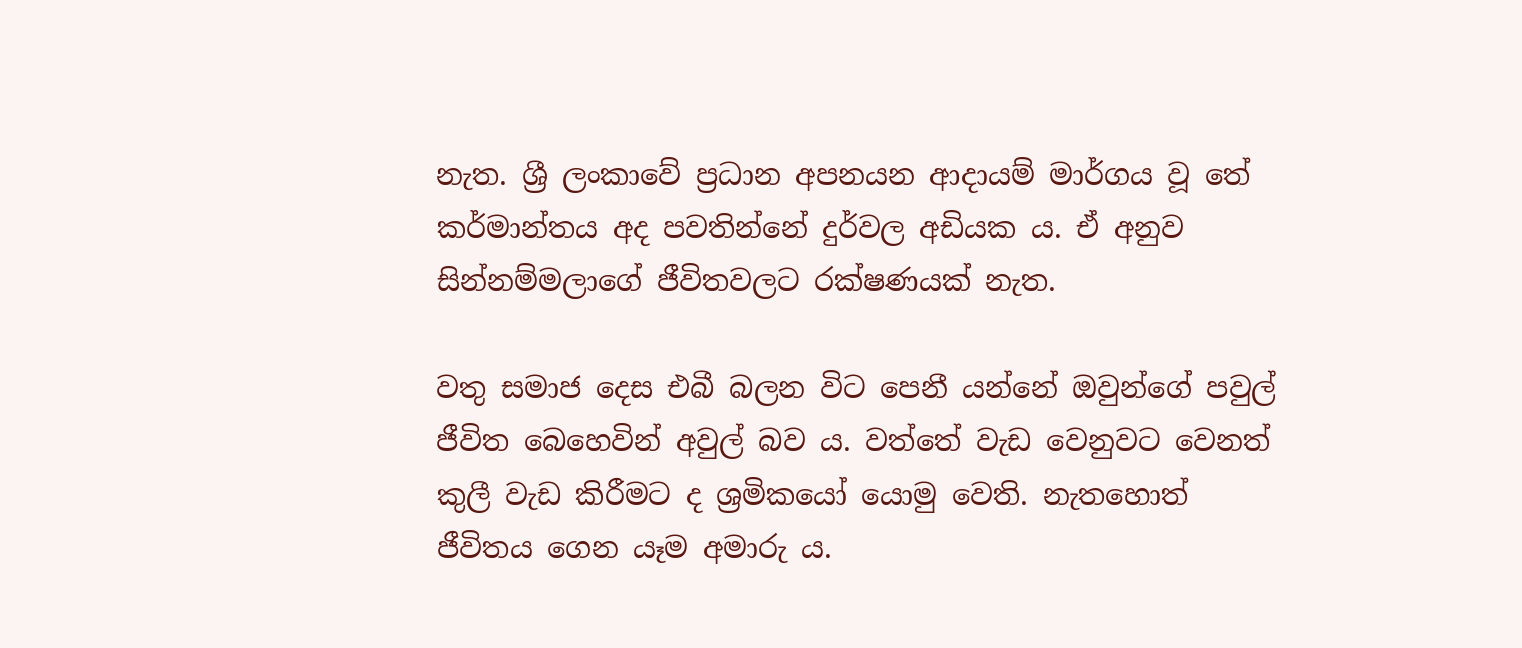නැත. ශ්‍රී ලංකාවේ ප්‍රධාන අපනයන ආදායම් මාර්ගය වූ තේ කර්මාන්තය අද පවතින්නේ දුර්වල අඩියක ය. ඒ අනුව සින්නම්මලාගේ ජීවිතවලට රක්ෂණයක් නැත.

වතු සමාජ දෙස එබී බලන විට පෙනී යන්නේ ඔවුන්ගේ පවුල් ජීවිත බෙහෙවින් අවුල් බව ය. වත්තේ වැඩ වෙනුවට වෙනත් කුලී වැඩ කිරීමට ද ශ්‍රමිකයෝ යොමු වෙති. නැතහොත් ජීවිතය ගෙන යෑම අමාරු ය.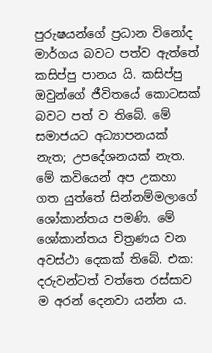පුරුෂයන්ගේ ප්‍රධාන විනෝද මාර්ගය බවට පත්ව ඇත්තේ කසිප්පු පානය යි. කසිප්පු ඔවුන්ගේ ජීවිතයේ කොටසක් බවට පත් ව තිබේ. මේ සමාජයට අධ්‍යාපනයක් නැත; උපදේශනයක් නැත. මේ කවියෙන් අප උකහා ගත යුත්තේ සින්නම්මලාගේ ශෝකාන්තය පමණි. මේ ශෝකාන්තය චිත්‍රණය වන අවස්ථා දෙකක් තිබේ. එක: දරුවන්ටත් වත්තෙ රස්සාව ම අරන් දෙනවා යන්න ය.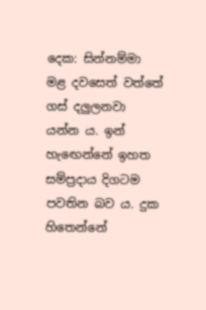දෙක: සින්නම්මා මළ දවසෙත් වත්තේ ගස් දලුලනවා යන්න ය. ඉන් හැ‍ඟෙන්නේ ඉහත සම්ප්‍රදාය දිගටම පවතින බව ය. දුක හිතෙන්නේ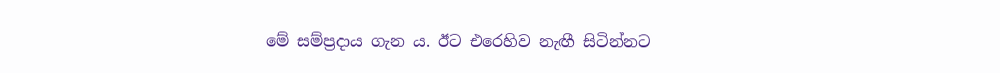මේ සම්ප්‍රදාය ගැන ය. ඊට එරෙහිව නැඟී සිටින්නට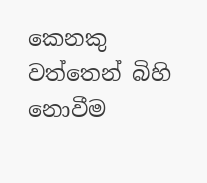කෙනකු වත්තෙන් බිහි නොවීම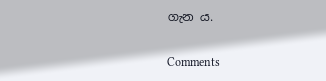ගැන ය.

Comments